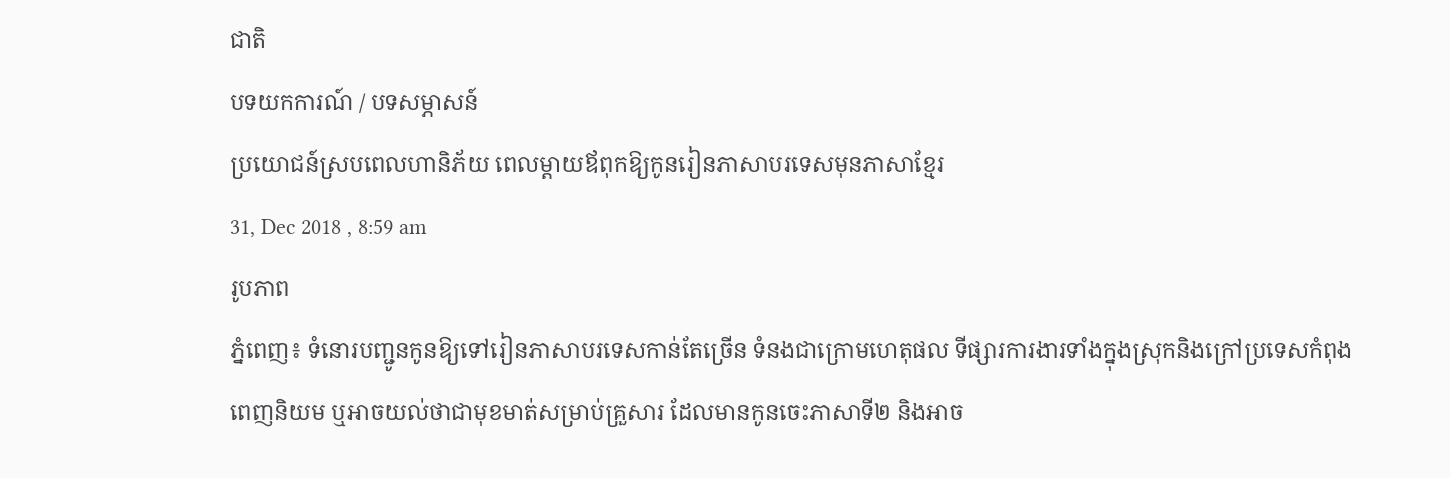ជាតិ
បទយកការណ៍ / បទសម្ភាសន៍
ប្រយោជន៍ស្របពេលហានិភ័យ ពេលម្ដាយឪពុកឱ្យកូនរៀនភាសាបរទេសមុនភាសាខ្មែរ
31, Dec 2018 , 8:59 am
រូបភាព
ភ្នំពេញ៖ ទំនោរបញ្ជូនកូនឱ្យទៅរៀនភាសាបរទេសកាន់តែច្រើន ទំនងជាក្រោមហេតុផល ទីផ្សារការងារទាំងក្នុងស្រុកនិងក្រៅប្រទេសកំពុងពេញនិយម ឬអាចយល់ថាជាមុខមាត់សម្រាប់គ្រួសារ ដែលមានកូនចេះភាសាទី២ និងអាច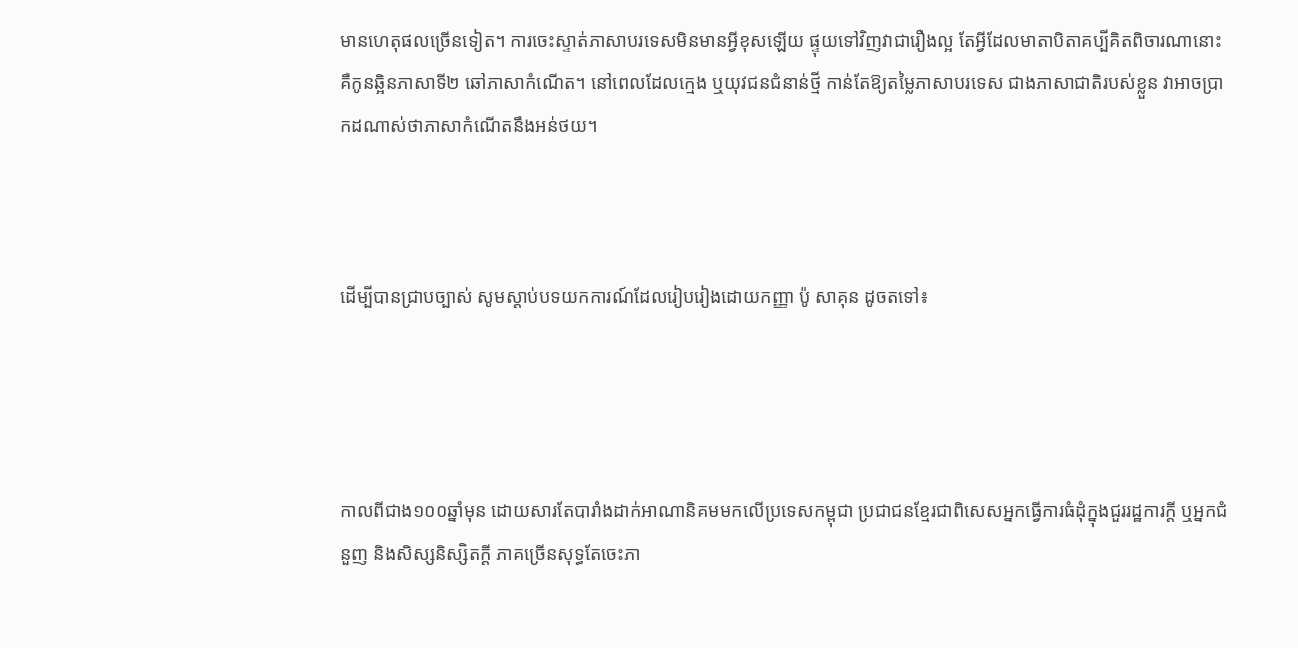មានហេតុផលច្រើនទៀត។ ការចេះស្ទាត់ភាសាបរទេសមិនមានអ្វីខុសឡើយ ផ្ទុយទៅវិញវាជារឿងល្អ តែអ្វីដែលមាតាបិតាគប្បីគិតពិចារណានោះ គឺកូនឆ្អិនភាសាទី២ ឆៅភាសាកំណើត។ នៅពេលដែលក្មេង ឬយុវជនជំនាន់ថ្មី កាន់តែឱ្យតម្លៃភាសាបរទេស ជាងភាសាជាតិរបស់ខ្លួន វាអាចប្រាកដណាស់ថាភាសាកំណើតនឹងអន់ថយ។



ដើម្បីបានជ្រាបច្បាស់ សូមស្ដាប់បទយកការណ៍ដែលរៀបរៀងដោយកញ្ញា ប៉ូ សាគុន ដូចតទៅ៖




កាលពីជាង១០០ឆ្នាំមុន ដោយសារតែបារាំងដាក់អាណានិគមមកលើប្រទេសកម្ពុជា ប្រជាជនខ្មែរជាពិសេសអ្នកធ្វើការធំដុំក្នុងជួររដ្ឋការក្ដី ឬអ្នកជំនួញ និងសិស្សនិស្សិតក្ដី ភាគច្រើនសុទ្ធតែចេះភា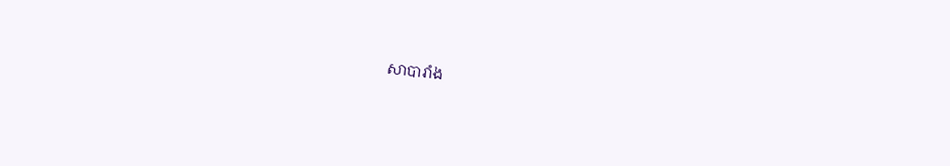សាបារាំង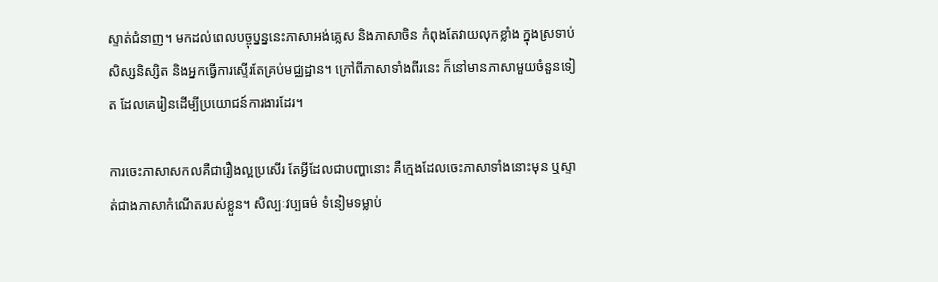ស្ទាត់ជំនាញ។ មកដល់ពេលបច្ចុប្នន្ននេះភាសាអង់គ្លេស និងភាសាចិន កំពុងតែវាយលុកខ្លាំង ក្នុងស្រទាប់សិស្សនិស្សិត និងអ្នកធ្វើការស្ទើរតែគ្រប់មជ្ឈដ្ឋាន។ ក្រៅពីភាសាទាំងពីរនេះ ក៏នៅមានភាសាមួយចំនួនទៀត ដែលគេរៀនដើម្បីប្រយោជន៍ការងារដែរ។

ការចេះភាសាសកលគឺជារឿងល្អប្រសើរ តែអ្វីដែលជាបញ្ហានោះ គឺក្មេងដែលចេះភាសាទាំងនោះមុន ឬស្ទាត់ជាងភាសាកំណើតរបស់ខ្លួន។ សិល្បៈវប្បធម៌ ទំនៀមទម្លាប់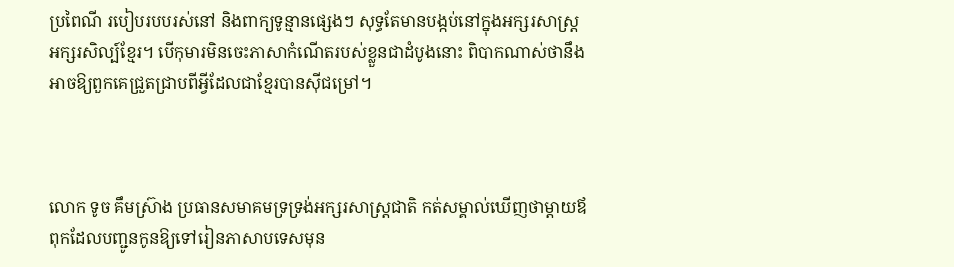ប្រពៃណី របៀបរបបរស់នៅ និងពាក្យទូន្មានផ្សេងៗ សុទ្ធតែមានបង្កប់នៅក្នុងអក្សរសាស្ត្រអក្សរសិល្ប៍ខ្មែរ។ បើកុមារមិនចេះភាសាកំណើតរបស់ខ្លួនជាដំបូងនោះ ពិបាកណាស់ថានឹងអាចឱ្យពួកគេជ្រួតជ្រាបពីអ្វីដែលជាខ្មែរបានស៊ីជម្រៅ។



លោក ទូច គឹមស្រ៊ាង ប្រធានសមាគមទ្រទ្រង់អក្សរសាស្ត្រជាតិ កត់សម្គាល់ឃើញថាម្ដាយឪពុកដែលបញ្ជូនកូនឱ្យទៅរៀនភាសាបទេសមុន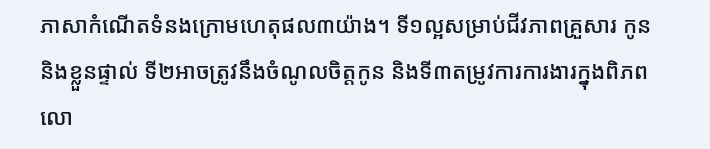ភាសាកំណើតទំនងក្រោមហេតុផល៣យ៉ាង។ ទី១ល្អសម្រាប់ជីវភាពគ្រួសារ កូន និងខ្លួនផ្ទាល់ ទី២អាចត្រូវនឹងចំណូលចិត្តកូន និងទី៣តម្រូវការការងារក្នុងពិភពលោ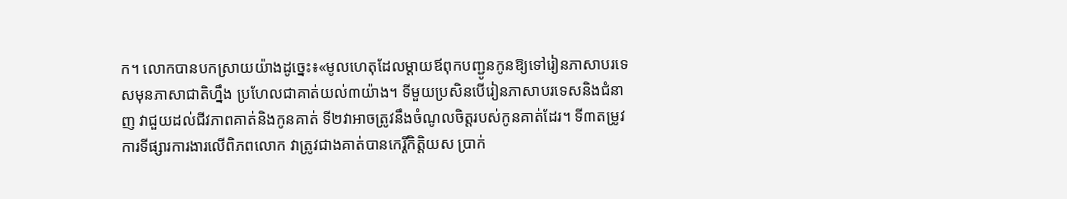ក។ លោកបានបកស្រាយយ៉ាងដូច្នេះ៖«មូលហេតុដែលម្ដាយឪពុកបញ្ជូនកូនឱ្យទៅរៀនភាសាបរទេសមុនភាសាជាតិហ្នឹង ប្រហែលជាគាត់យល់៣យ៉ាង។ ទីមួយប្រសិនបើរៀនភាសាបរទេសនិងជំនាញ វាជួយដល់ជីវភាពគាត់និងកូនគាត់ ទី២វាអាចត្រូវនឹងចំណូលចិត្តរបស់កូនគាត់ដែរ។ ទី៣តម្រូវការទីផ្សារការងារលើពិភពលោក វាត្រូវជាងគាត់បានកេរ្តិ៍កិត្តិយស ប្រាក់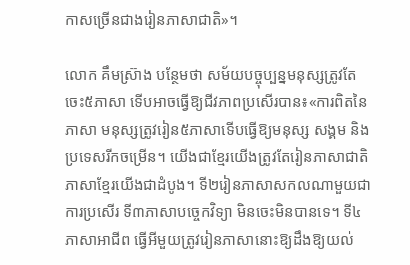កាសច្រើនជាងរៀនភាសាជាតិ»។

លោក គឹមស្រ៊ាង បន្ថែមថា សម័យបច្ចុប្បន្នមនុស្សត្រូវតែចេះ៥ភាសា ទើបអាចធ្វើឱ្យជីវភាពប្រសើរបាន៖«ការពិតនៃភាសា មនុស្សត្រូវរៀន៥ភាសាទើបធ្វើឱ្យមនុស្ស សង្គម និងប្រទេសរីកចម្រើន។ យើងជាខ្មែរយើងត្រូវតែរៀនភាសាជាតិភាសាខ្មែរយើងជាដំបូង។ ទី២រៀនភាសាសកលណាមួយជាការប្រសើរ ទី៣ភាសាបច្ចេកវិទ្យា មិនចេះមិនបានទេ។ ទី៤ភាសាអាជីព ធ្វើអីមួយត្រូវរៀនភាសានោះឱ្យដឹងឱ្យយល់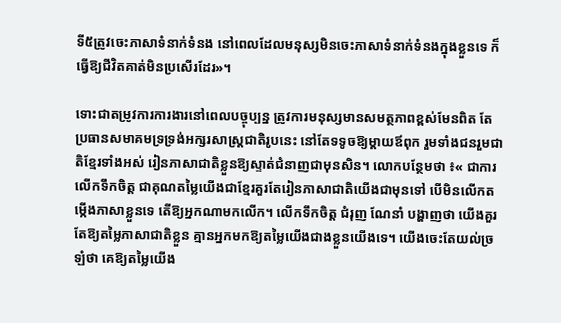ទី៥ត្រូវចេះភាសាទំនាក់ទំនង នៅពេលដែលមនុស្សមិនចេះភាសាទំនាក់ទំនងក្នុងខ្លួនទេ ក៏ធ្វើឱ្យជីវិតគាត់មិនប្រសើរដែរ»។

ទោះជាតម្រូវការការងារនៅពេលបច្ចុប្បន្ន ត្រូវការមនុស្សមានសមត្ថភាពខ្ពស់មែនពិត តែប្រធានសមាគមទ្រទ្រង់អក្សរសាស្ត្រជាតិរូបនេះ នៅតែទទូចឱ្យម្ដាយឪពុក រួមទាំងជនរួមជាតិខ្មែរទាំងអស់ រៀនភាសាជាតិខ្លួនឱ្យស្ទាត់ជំនាញជាមុនសិន។ លោកបន្ថែមថា ៖« ជាការលើកទឹកចិត្ត ជាគុណតម្លៃយើងជាខ្មែរគួរតែរៀនភាសាជាតិយើងជាមុនទៅ បើមិនលើកតម្កើងភាសាខ្លួនទេ តើឱ្យអ្នកណាមកលើក។ លើកទឹកចិត្ត ជំរុញ ណែនាំ បង្ហាញថា យើងគួរតែឱ្យតម្លៃភាសាជាតិខ្លួន គ្មានអ្នកមកឱ្យតម្លៃយើងជាងខ្លួនយើងទេ។ យើងចេះតែយល់ច្រឡំថា គេឱ្យតម្លៃយើង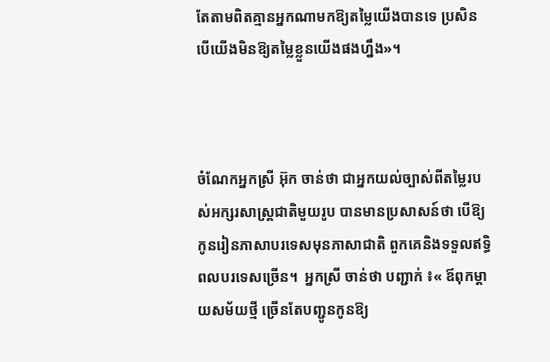តែតាមពិតគ្មានអ្នកណាមកឱ្យតម្លៃយើងបានទេ ប្រសិនបើយើងមិនឱ្យតម្លៃខ្លួនយើងផងហ្នឹង»។



ចំណែកអ្នកស្រី អ៊ុក ចាន់ថា ជាអ្នកយល់ច្បាស់ពីតម្លៃរបស់អក្សរសាស្ត្រជាតិមួយរូប បានមានប្រសាសន៍ថា បើឱ្យកូនរៀនភាសាបរទេសមុនភាសាជាតិ ពួកគេនិងទទួលឥទ្ធិពលបរទេសច្រើន។  អ្នកស្រី ចាន់ថា បញ្ជាក់ ៖« ឪពុកម្ដាយសម័យថ្មី ច្រើនតែបញ្ជូនកូនឱ្យ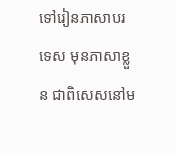ទៅរៀនភាសាបរទេស មុនភាសាខ្លួន ជាពិសេសនៅម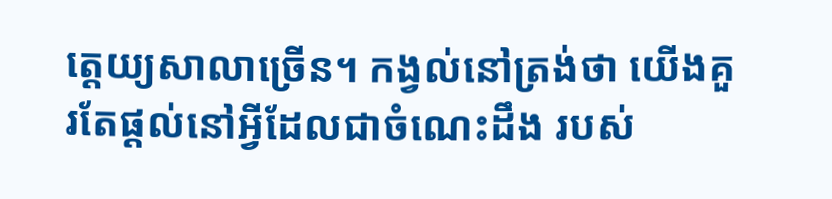ត្តេយ្យសាលាច្រើន។ កង្វល់នៅត្រង់ថា យើងគួរតែផ្ដល់នៅអ្វីដែលជាចំណេះដឹង របស់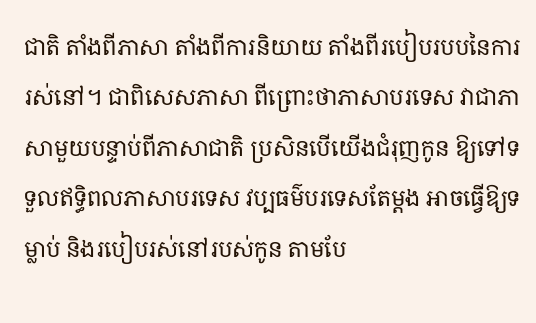ជាតិ តាំងពីភាសា តាំងពីការនិយាយ តាំងពីរបៀបរបបនៃការរស់នៅ។ ជាពិសេសភាសា ពីព្រោះថាភាសាបរទេស វាជាភាសាមួយបន្ទាប់ពីភាសាជាតិ ប្រសិនបើយើងជំរុញកូន ឱ្យទៅទទួលឥទ្ធិពលភាសាបរទេស វប្បធម៌បរទេសតែម្ដង អាចធ្វើឱ្យទម្លាប់ និងរបៀបរស់នៅរបស់កូន តាមបែ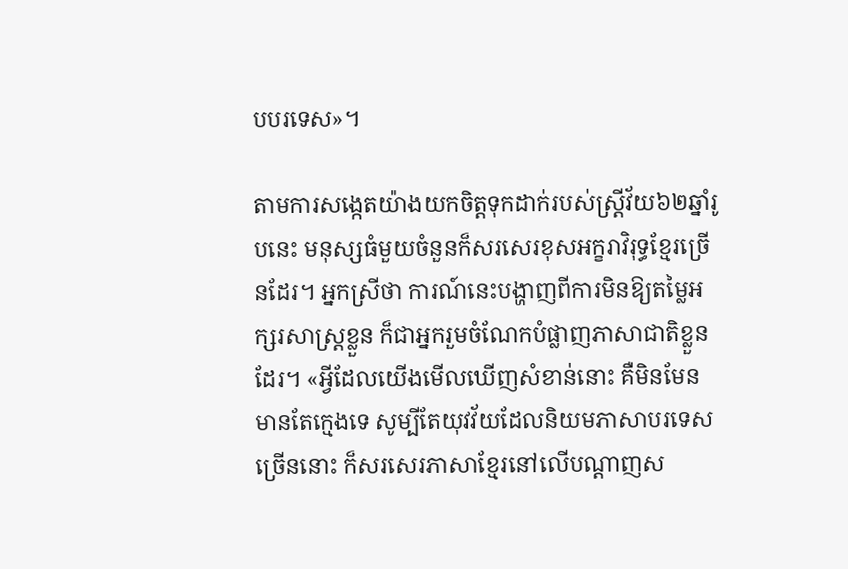បបរទេស»។

តាមការសង្កេតយ៉ាងយកចិត្តទុកដាក់របស់ស្ត្រីវ័យ៦២ឆ្នាំរូបនេះ មនុស្សធំមួយចំនួនក៏សរសេរខុសអក្ខរាវិរុទ្ធខ្មែរច្រើនដែរ។ អ្នកស្រីថា ការណ៍នេះបង្ហាញពីការមិនឱ្យតម្លៃអក្សរសាស្ត្រខ្លួន ក៏ជាអ្នករួមចំណែកបំផ្លាញភាសាជាតិខ្លួនដែរ។ «អ្វីដែលយើងមើលឃើញសំខាន់នោះ គឺមិនមែនមានតែក្មេងទេ សូម្បីតែយុវវ័យដែលនិយមភាសាបរទេសច្រើននោះ ក៏សរសេរភាសាខ្មែរនៅលើបណ្តាញស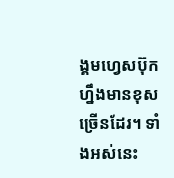ង្គមហ្វេសប៊ុកហ្នឹងមានខុសច្រើនដែរ។ ទាំងអស់នេះ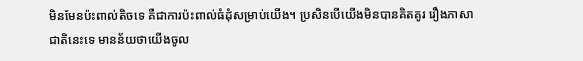មិនមែនប៉ះពាល់តិចទេ គឺជាការប៉ះពាល់ធំដុំសម្រាប់យើង។ ប្រសិនបើយើងមិនបានគិតគូរ រឿងភាសាជាតិនេះទេ មានន័យថាយើងចូល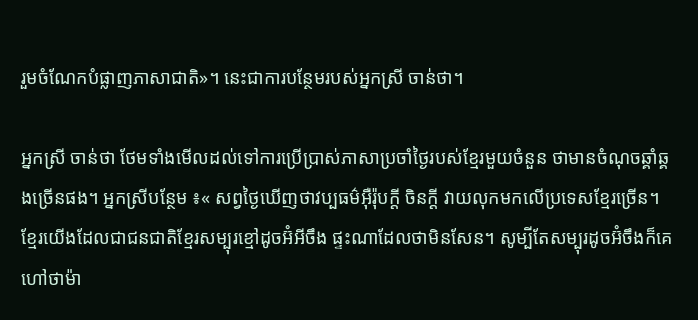រួមចំណែកបំផ្លាញភាសាជាតិ»។ នេះជាការបន្ថែមរបស់អ្នកស្រី ចាន់ថា។

អ្នកស្រី ចាន់ថា ថែមទាំងមើលដល់ទៅការប្រើប្រាស់ភាសាប្រចាំថ្ងៃរបស់ខ្មែរមួយចំនួន ថាមានចំណុចឆ្គាំឆ្គងច្រើនផង។ អ្នកស្រីបន្ថែម ៖« សព្វថ្ងៃឃើញថាវប្បធម៌អ៊ឺរ៉ុបក្ដី ចិនក្ដី វាយលុកមកលើប្រទេសខ្មែរច្រើន។ ខ្មែរយើងដែលជាជនជាតិខ្មែរសម្បុរខ្មៅដូចអ៊ំអីចឹង ផ្ទះណាដែលថាមិនសែន។ សូម្បីតែសម្បុរដូចអ៊ំចឹងក៏គេហៅថាម៉ា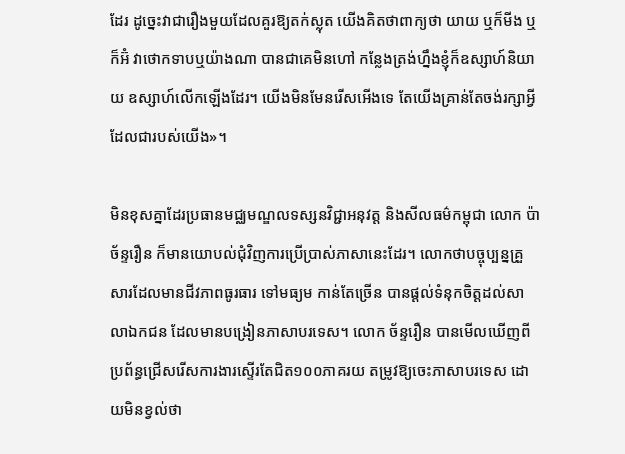ដែរ ដូច្នេះវាជារឿងមួយដែលគួរឱ្យតក់ស្លុត យើងគិតថាពាក្យថា យាយ ឬក៏មីង ឬក៏អ៊ំ វាថោកទាបឬយ៉ាងណា បានជាគេមិនហៅ កន្លែងត្រង់ហ្នឹងខ្ញុំក៏ឧស្សាហ៍និយាយ ឧស្សាហ៍លើកឡើងដែរ។ យើងមិនមែនរើសអើងទេ តែយើងគ្រាន់តែចង់រក្សាអ្វីដែលជារបស់យើង»។

មិនខុសគ្នាដែរប្រធានមជ្ឈមណ្ឌលទស្សនវិជ្ជាអនុវត្ត និងសីលធម៌កម្ពុជា លោក ប៉ា ច័ន្ទរឿន ក៏មានយោបល់ជុំវិញការប្រើប្រាស់ភាសានេះដែរ។ លោកថាបច្ចុប្បន្នគ្រួសារដែលមានជីវភាពធូរធារ ទៅមធ្យម កាន់តែច្រើន បានផ្ដល់ទំនុកចិត្តដល់សាលាឯកជន ដែលមានបង្រៀនភាសាបរទេស។ លោក ច័ន្ទរឿន បានមើលឃើញពីប្រព័ន្ធជ្រើសរើសការងារស្ទើរតែជិត១០០ភាគរយ តម្រូវឱ្យចេះភាសាបរទេស ដោយមិនខ្វល់ថា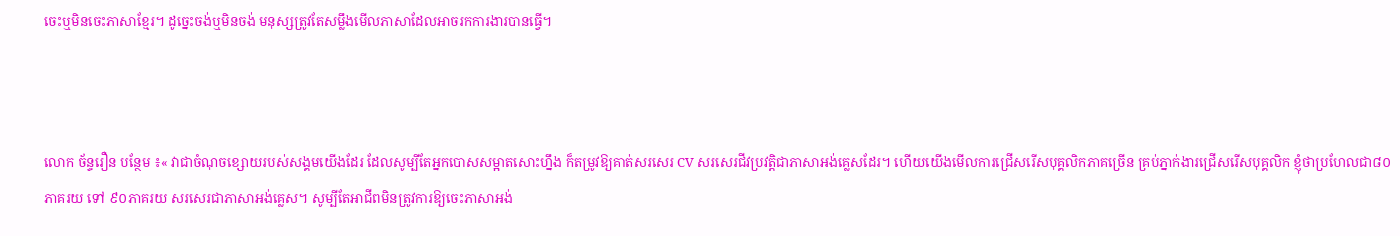ចេះឬមិនចេះភាសាខ្មែរ។ ដូច្នេះចង់ឬមិនចង់ មនុស្សត្រូវតែសម្លឹងមើលភាសាដែលអាចរកការងារបានធ្វើ។



លោក ច័ន្ទរឿន បន្ថែម ៖« វាជាចំណុចខ្សោយរបស់សង្គមយើងដែរ ដែលសូម្បីតែអ្នកបោសសម្អាតសោះហ្នឹង ក៏តម្រូវឱ្យគាត់សរសេរ CV សរសេរជីវប្រវត្តិជាភាសាអង់គ្លេសដែរ។ ហើយយើងមើលការជ្រើសរើសបុគ្គលិកភាគច្រើន គ្រប់ភ្នាក់ងារជ្រើសរើសបុគ្គលិក ខ្ញុំថាប្រហែលជា៨០ភាគរយ ទៅ ៩០ភាគរយ សរសេរជាភាសាអង់គ្លេស។ សូម្បីតែអាជីពមិនត្រូវការឱ្យចេះភាសាអង់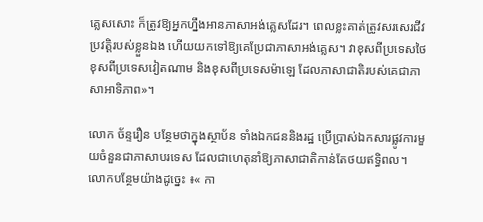គ្លេសសោះ ក៏ត្រូវឱ្យអ្នកហ្នឹងអានភាសាអង់គ្លេសដែរ។ ពេលខ្លះគាត់ត្រូវសរសេរជីវប្រវត្តិរបស់ខ្លួនឯង ហើយយកទៅឱ្យគេប្រែជាភាសាអង់គ្លេស។ វាខុសពីប្រទេសថៃ ខុសពីប្រទេសវៀតណាម និងខុសពីប្រទេសម៉ាឡេ ដែលភាសាជាតិរបស់គេជាភាសាអាទិភាព»។

លោក ច័ន្ទរឿន បន្ថែមថាក្នុងស្ថាប័ន ទាំងឯកជននិងរដ្ឋ ប្រើប្រាស់ឯកសារផ្លូវការមួយចំនួនជាភាសាបរទេស ដែលជាហេតុនាំឱ្យភាសាជាតិកាន់តែថយឥទ្ធិពល។ លោកបន្ថែមយ៉ាងដូច្នេះ ៖« កា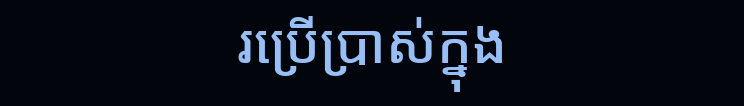រប្រើប្រាស់ក្នុង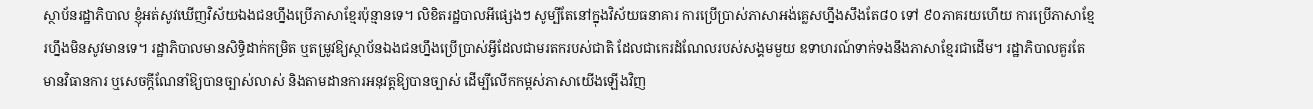ស្ថាប័នរដ្ឋាភិបាល ខ្ញុំអត់សូវឃើញវិស័យឯងជនហ្នឹងប្រើភាសាខ្មែរប៉ុន្មានទេ។ លិខិតរដ្ឋបាលអីផ្សេងៗ សូម្បីតែនៅក្នុងវិស័យធនាគារ ការប្រើប្រាស់ភាសាអង់គ្លេសហ្នឹងសឹងតែ៨០ ទៅ ៩០ភាគរយហើយ ការប្រើភាសាខ្មែរហ្នឹងមិនសូវមានទេ។ រដ្ឋាភិបាលមានសិទ្ធិដាក់កម្រិត ឬតម្រូវឱ្យស្ថាប័នឯងជនហ្នឹងប្រើប្រាស់អ្វីដែលជាមរតករបស់ជាតិ ដែលជាកេរដំណែលរបស់សង្គមមួយ ឧទាហរណ៍ទាក់ទងនឹងភាសាខ្មែរជាដើម។ រដ្ឋាភិបាលគួរតែមានវិធានការ ឬសេចក្ដីណែនាំឱ្យបានច្បាស់លាស់ និងតាមដានការអនុវត្តឱ្យបានច្បាស់ ដើម្បីលើកកម្ពស់ភាសាយើងឡើងវិញ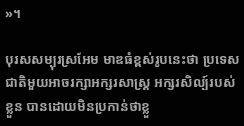»។

បុរសសម្បុរស្រអែម មាឌធំខ្ពស់រូបនេះថា ប្រទេសជាតិមួយអាចរក្សាអក្សរសាស្ត្រ អក្សរសិល្ប៍របស់ខ្លួន បានដោយមិនប្រកាន់ថាខ្លួ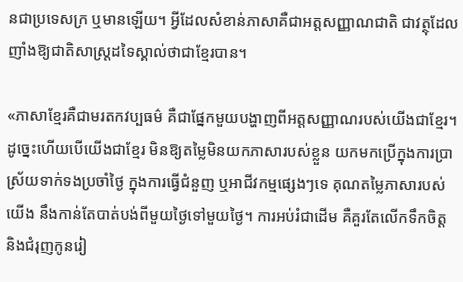នជាប្រទេសក្រ ឬមានឡើយ។ អ្វីដែលសំខាន់ភាសាគឺជាអត្តសញ្ញាណជាតិ ជាវត្ថុដែលញាំងឱ្យជាតិសាស្ត្រដទៃស្គាល់ថាជាខ្មែរបាន។

«ភាសាខ្មែរគឺជាមរតកវប្បធម៌ គឺជាផ្នែកមួយបង្ហាញពីអត្តសញ្ញាណរបស់យើងជាខ្មែរ។ ដូច្នេះហើយបើយើងជាខ្មែរ មិនឱ្យតម្លៃមិនយកភាសារបស់ខ្លួន យកមកប្រើក្នុងការប្រាស្រ័យទាក់ទងប្រចាំថ្ងៃ ក្នុងការធ្វើជំនួញ ឬអាជីវកម្មផ្សេងៗទេ គុណតម្លៃភាសារបស់យើង នឹងកាន់តែបាត់បង់ពីមួយថ្ងៃទៅមួយថ្ងៃ។ ការអប់រំជាដើម គឺគួរតែលើកទឹកចិត្ត និងជំរុញកូនរៀ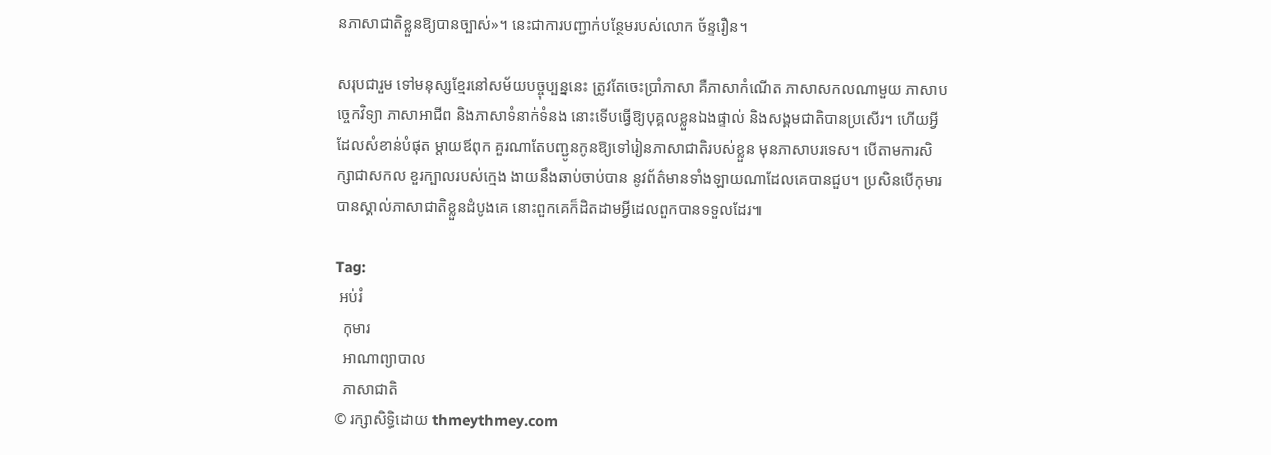នភាសាជាតិខ្លួនឱ្យបានច្បាស់»។ នេះជាការបញ្ជាក់បន្ថែមរបស់លោក ច័ន្ទរឿន។

សរុបជារួម ទៅមនុស្សខ្មែរនៅសម័យបច្ចុប្បន្ននេះ ត្រូវតែចេះប្រាំភាសា គឺភាសាកំណើត ភាសាសកលណាមួយ ភាសាបច្ចេកវិទ្យា ភាសាអាជីព និងភាសាទំនាក់ទំនង នោះទើបធ្វើឱ្យបុគ្គលខ្លួនឯងផ្ទាល់ និងសង្គមជាតិបានប្រសើរ។ ហើយអ្វីដែលសំខាន់បំផុត ម្ដាយឪពុក គួរណាតែបញ្ជូនកូនឱ្យទៅរៀនភាសាជាតិរបស់ខ្លួន មុនភាសាបរទេស។ បើតាមការសិក្សាជាសកល ខួរក្បាលរបស់ក្មេង ងាយនឹងឆាប់ចាប់បាន នូវព័ត៌មានទាំងឡាយណាដែលគេបានជួប។ ប្រសិនបើកុមារបានស្គាល់ភាសាជាតិខ្លួនដំបូងគេ នោះពួកគេក៏ដិតដាមអ្វីដេលពួកបានទទួលដែរ៕

Tag:
 អប់រំ
  កុមារ
  អាណាព្យាបាល
  ភាសាជាតិ
© រក្សាសិទ្ធិដោយ thmeythmey.com